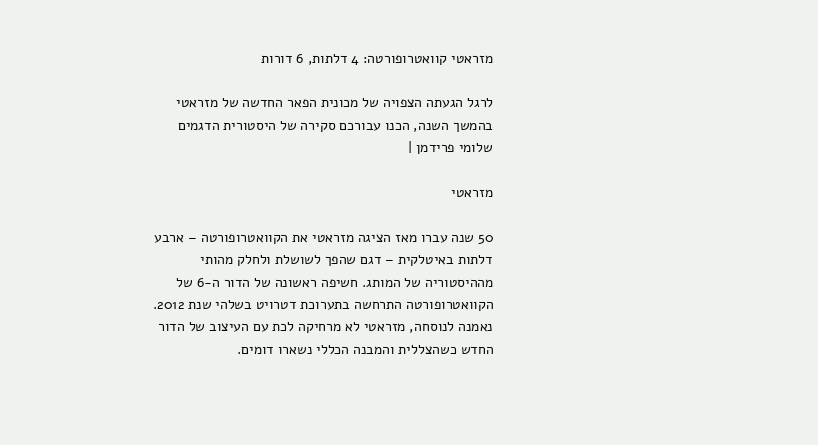מזראטי קוואטרופורטה: 4 דלתות, 6 דורות

לרגל הגעתה הצפויה של מכונית הפאר החדשה של מזראטי בהמשך השנה, הכנו עבורכם סקירה של היסטורית הדגמים
שלומי פרידמן |

מזראטי

50 שנה עברו מאז הציגה מזראטי את הקוואטרופורטה – ארבע דלתות באיטלקית – דגם שהפך לשושלת ולחלק מהותי מההיסטוריה של המותג. חשיפה ראשונה של הדור ה-6 של הקוואטרופורטה התרחשה בתערוכת דטרויט בשלהי שנת 2012. נאמנה לנוסחה, מזראטי לא מרחיקה לכת עם העיצוב של הדור החדש כשהצללית והמבנה הכללי נשארו דומים.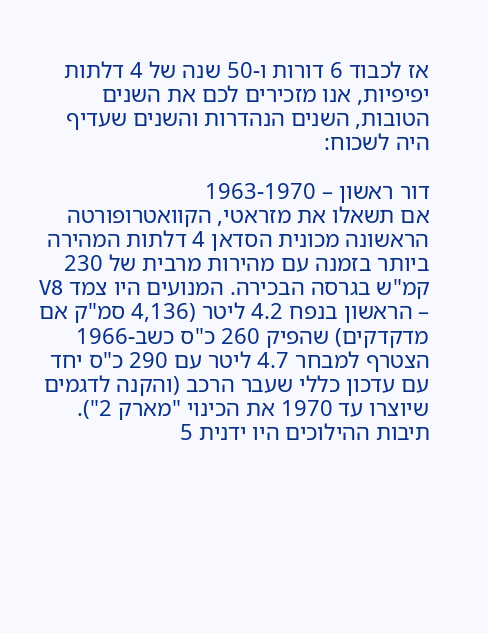אז לכבוד 6 דורות ו-50 שנה של 4 דלתות יפיפיות, אנו מזכירים לכם את השנים הטובות, השנים הנהדרות והשנים שעדיף היה לשכוח:

דור ראשון – 1963-1970
אם תשאלו את מזראטי, הקוואטרופורטה הראשונה מכונית הסדאן 4 דלתות המהירה ביותר בזמנה עם מהירות מרבית של 230 קמ"ש בגרסה הבכירה. המנועים היו צמד V8 – הראשון בנפח 4.2 ליטר (4,136 סמ"ק אם מדקדקים) שהפיק 260 כ"ס כשב-1966 הצטרף למבחר 4.7 ליטר עם 290 כ"ס יחד עם עדכון כללי שעבר הרכב (והקנה לדגמים שיוצרו עד 1970 את הכינוי "מארק 2"). תיבות ההילוכים היו ידנית 5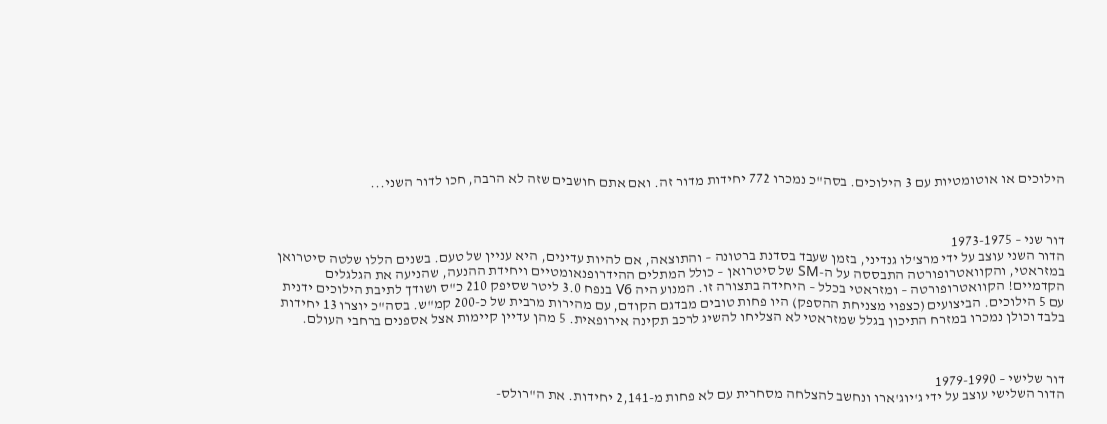הילוכים או אוטומטיות עם 3 הילוכים. בסה"כ נמכרו 772 יחידות מדור זה. ואם אתם חושבים שזה לא הרבה, חכו לדור השני...



דור שני – 1973-1975
הדור השני עוצב על ידי מרצ'לו גנדיני, בזמן שעבד בסדנת ברטונה – והתוצאה, אם להיות עדינים, היא עניין של טעם. בשנים הללו שלטה סיטרואן במזראטי, והקוואטרופורטה התבססה על ה-SM של סיטרואן – כולל המתלים ההידרופנאומטיים ויחידת ההנעה, שהניעה את הגלגלים הקדמיים! הקוואטרופורטה – ומזראטי בכלל – היחידה בתצורה זו. המנוע היה V6 בנפח 3.0 ליטר שסיפק 210 כ"ס ושודך לתיבת הילוכים ידנית עם 5 הילוכים. הביצועים (כצפוי מצניחת ההספק) היו פחות טובים מבדגם הקודם, עם מהירות מרבית של כ-200 קמ"ש. בסה"כ יוצרו 13 יחידות בלבד וכולן נמכרו במזרח התיכון בגלל שמזראטי לא הצליחו להשיג לרכב תקינה אירופאית. 5 מהן עדיין קיימות אצל אספנים ברחבי העולם.



דור שלישי – 1979-1990
הדור השלישי עוצב על ידי ג'יוג'ארו ונחשב להצלחה מסחרית עם לא פחות מ-2,141 יחידות. את ה"רולס-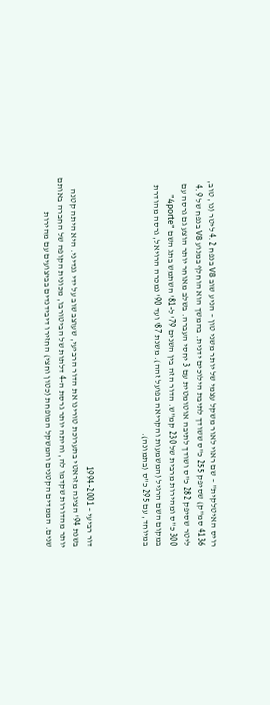רויס האיטלקית" – שם ראוי לאור משקל עצמי של יותר משני טון – הניע שוב V8 בנפח 4.2 ליטר (נו, טוב, 4136 סמ"ק) שסיפק 255 כ"ס ששודך לתיבת הילוכים ידנית. בהמשך הוא הוחלף במנוע V8 בנפח של 4.9 ליטר שסיפק 282 כ"ס ושודך לתיבה אוטומטית עם 3 יחסי העברה. בשלב מאוחר יותר הוצע גם גרסה עם 300 כ"ס ומהירות מרבית של 230 קמ"ש. הדור הזה בין השנים 79' ל-81' השתמש בתג השם "4porte" במקום השם הרגיל (המשמעות והקריאה בפועל זהה). משנת 87' ועד 90' נמכרה הרויאל, גרסה מהודרת במיוחד, עם 295 כ"ס (בתמונה).



דור רביעי – 1994-2001
בשנת 94' הציגה מזראטי בתערוכת טורינו את הדור הרביעי, שעוצב שוב על ידי גנדיני. היא היתה קטנה יותר מהדורות שקדמו לה, והיתה יותר גרסת ה-4 דלתות של הביטורבו, מכונית הקופה של החברה באותם שנים. הממדים הקטנים והמשקל המופחת (כטון וחצי) החזירו דיבידנדים בביצועים עם מהירות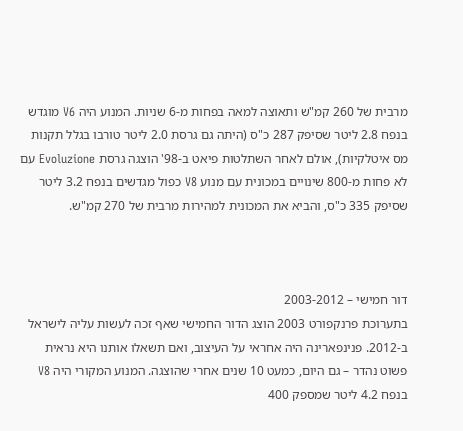מרבית של 260 קמ"ש ותאוצה למאה בפחות מ-6 שניות. המנוע היה V6 מוגדש בנפח 2.8 ליטר שסיפק 287 כ"ס (היתה גם גרסת 2.0 ליטר טורבו בגלל תקנות מס איטלקיות), אולם לאחר השתלטות פיאט ב-98' הוצגה גרסת Evoluzione עם לא פחות מ-800 שינויים במכונית עם מנוע V8 כפול מגדשים בנפח 3.2 ליטר שסיפק 335 כ"ס, והביא את המכונית למהירות מרבית של 270 קמ"ש.



דור חמישי – 2003-2012
בתערוכת פרנקפורט 2003 הוצג הדור החמישי שאף זכה לעשות עליה לישראל ב-2012. פנינפארינה היה אחראי על העיצוב, ואם תשאלו אותנו היא נראית פשוט נהדר – גם היום, כמעט 10 שנים אחרי שהוצגה. המנוע המקורי היה V8 בנפח 4.2 ליטר שמספק 400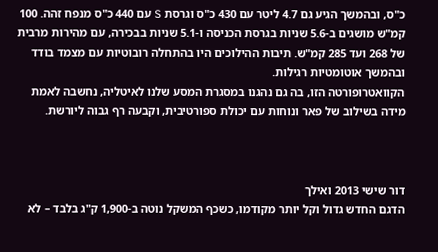כ"ס, ובהמשך הגיע גם 4.7 ליטר עם 430 כ"ס וגרסת S עם 440 כ"ס מנפח זהה. 100 קמ"ש מושגים ב-5.6 שניות בגרסת הכניסה ו-5.1 שניות בבכירה, עם מהירות מרבית של 268 ועד 285 קמ"ש. תיבות ההילוכים היו בהתחלה רובוטיות עם מצמד בודד ובהמשך אוטומטיות רגילות.
הקוואטרופורטה הזו, בה גם נהגנו במסגרת המסע שלנו לאיטליה, נחשבה לאמת מידה בשילוב של פאר ונוחות עם יכולת ספורטיבית, וקבעה רף גבוה ליורשת.



דור שישי 2013 ואילך
הדגם החדש גדול וקל יותר מקודמו, כשכף המשקל נוטה ב-1,900 ק"ג בלבד – לא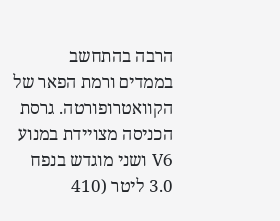הרבה בהתחשב בממדים ורמת הפאר של הקוואטרופורטה. גרסת הכניסה מצויידת במנוע V6 ושני מוגדש בנפח 3.0 ליטר (410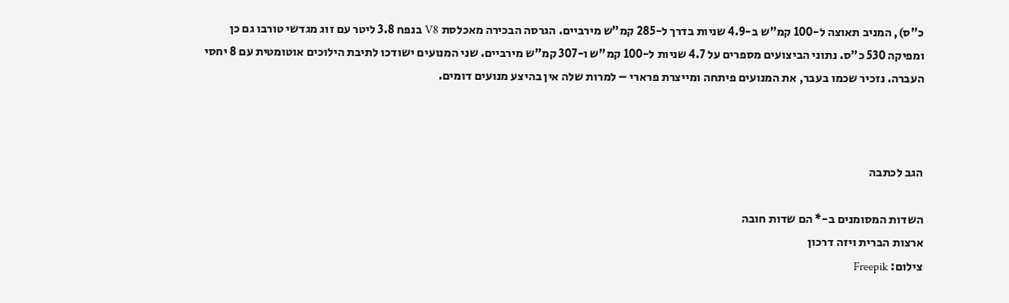כ"ס), המניב תאוצה ל-100 קמ"ש ב-4.9 שניות בדרך ל-285 קמ"ש מירביים. הגרסה הבכירה מאכלסת V8 בנפח 3.8 ליטר עם זוג מגדשי טורבו גם כן ומפיקה 530 כ"ס. נתוני הביצועים מספרים על 4.7 שניות ל-100 קמ"ש ו-307 קמ"ש מירביים. שני המנועים ישודכו לתיבת הילוכים אוטומטית עם 8 יחסי העברה. נזכיר שכמו בעבר, את המנועים פיתחה ומייצרת פרארי – למרות שלה אין בהיצע מנועים דומים.



הגב לכתבה

השדות המסומנים ב-* הם שדות חובה
ארצות הברית ויזה דרכון
צילום: Freepik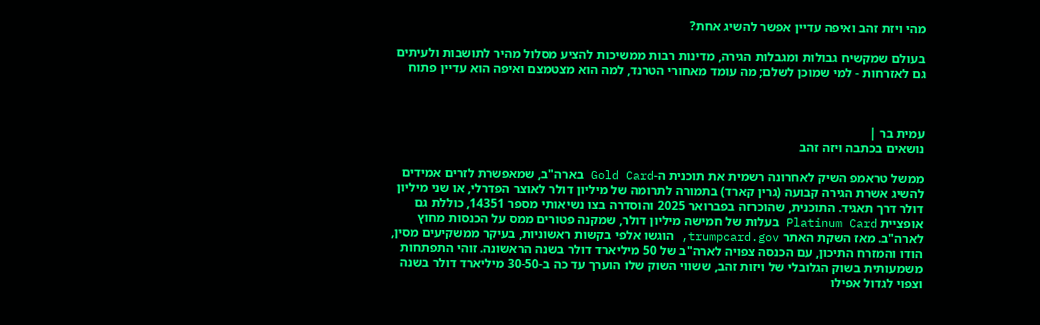מהי ויזת זהב ואיפה עדיין אפשר להשיג אחת?

בעולם שמקשיח גבולות ומגבלות הגירה, מדינות רבות ממשיכות להציע מסלול מהיר לתושבות ולעיתים גם לאזרחות - למי שמוכן לשלם; מה עומד מאחורי הטרנד, למה הוא מצטמצם ואיפה הוא עדיין פתוח



עמית בר |
נושאים בכתבה ויזה זהב

ממשל טראמפ השיק לאחרונה רשמית את תוכנית ה-Gold Card בארה"ב, שמאפשרת לזרים אמידים להשיג אשרת הגירה קבועה (גרין קארד) בתמורה לתרומה של מיליון דולר לאוצר הפדרלי, או שני מיליון דולר דרך תאגיד. התוכנית, שהוכרזה בפברואר 2025 והוסדרה בצו נשיאותי מספר 14351, כוללת גם אופציית Platinum Card בעלות של חמישה מיליון דולר, שמקנה פטורים ממס על הכנסות מחוץ לארה"ב. מאז השקת האתר trumpcard.gov, הוגשו אלפי בקשות ראשוניות, בעיקר ממשקיעים מסין, הודו והמזרח התיכון, עם הכנסה צפויה לארה"ב של 50 מיליארד דולר בשנה הראשונה. זוהי התפתחות משמעותית בשוק הגלובלי של ויזות זהב, ששווי השוק שלו הוערך עד כה ב-30-50 מיליארד דולר בשנה וצפוי לגדול אפילו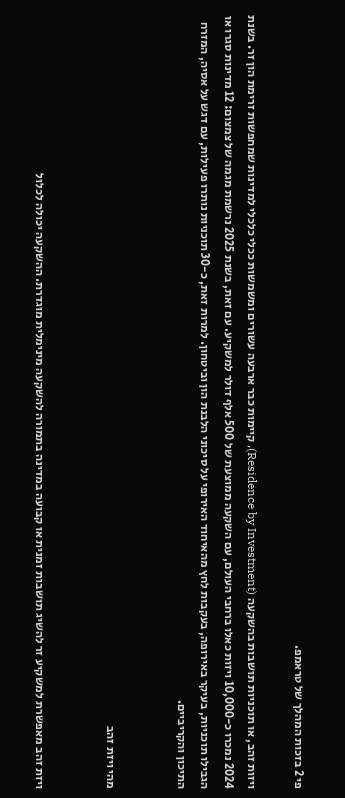פי 2 בזכות המהלך של טראמפ.

ויזות זהב, או תוכניות תושבות בהשקעה (Residence by Investment), קיימות כבר ארבעה עשורים ומשמשות ככלי כלכלי למדינות שמחפשות זרימת הון זר. בשנת 2024 נמכרו כ-10,000 ויזות כאלו ברחבי העולם, עם השקעה ממוצעת של 500 אלף דולר למשקיע. עם זאת, בשנת 2025 נרשמת מגמה של צמצום: 12 מדינות סגרו או הגבילו תוכניות, בעיקר באירופה, בעקבות לחץ מהאיחוד האירופי על סיכוני הלבנת הון וביטחון. למרות זאת, כ-30 תוכניות נותרו פעילות, עם דגש על אסיה, המזרח התיכון והקריביים.


מהי ויזת זהב


ויזת זהב מאפשרת למשקיע זר להשיג תושבות זמנית או קבועה במדינה בתמורה להשקעה מינימלית מוגדרת. ההשקעה יכולה לכלול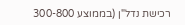רכישת נדל"ן (בממוצע 300-800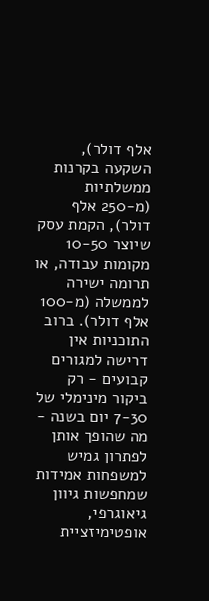אלף דולר), השקעה בקרנות ממשלתיות (מ-250 אלף דולר), הקמת עסק שיוצר 10-50 מקומות עבודה, או תרומה ישירה לממשלה (מ-100 אלף דולר). ברוב התוכניות אין דרישה למגורים קבועים - רק ביקור מינימלי של 7-30 יום בשנה - מה שהופך אותן לפתרון גמיש למשפחות אמידות שמחפשות גיוון גיאוגרפי, אופטימיזציית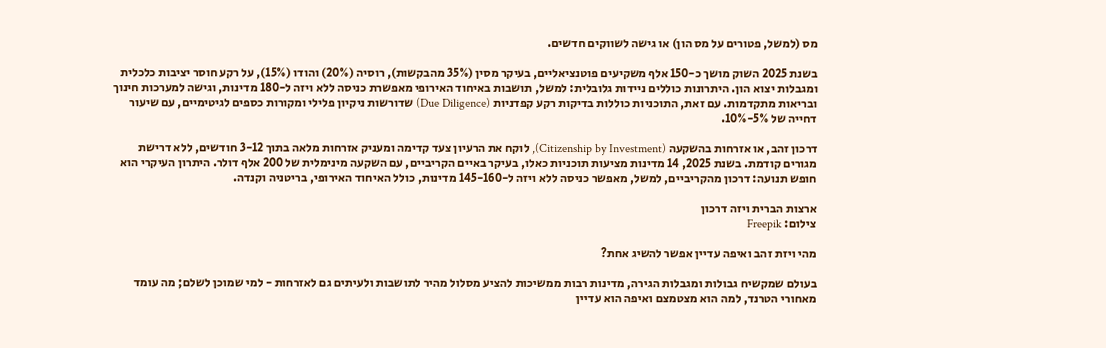מס (למשל, פטורים על מס הון) או גישה לשווקים חדשים.

בשנת 2025 השוק מושך כ-150 אלף משקיעים פוטנציאליים, בעיקר מסין (35% מהבקשות), רוסיה (20%) והודו (15%), על רקע חוסר יציבות כלכלית ומגבלות יצוא הון. היתרונות כוללים ניידות גלובלית: למשל, תושבות באיחוד האירופי מאפשרת כניסה ללא ויזה ל-180 מדינות, וגישה למערכות חינוך ובריאות מתקדמות. עם זאת, התוכניות כוללות בדיקות רקע קפדניות (Due Diligence) שדורשות ניקיון פלילי ומקורות כספים לגיטימיים, עם שיעור דחייה של 5%-10%.

דרכון זהב, או אזרחות בהשקעה (Citizenship by Investment), לוקח את הרעיון צעד קדימה ומעניק אזרחות מלאה בתוך 3-12 חודשים, ללא דרישת מגורים קודמת. בשנת 2025, 14 מדינות מציעות תוכניות כאלו, בעיקר באיים הקריביים, עם השקעה מינימלית של 200 אלף דולר. היתרון העיקרי הוא חופש תנועה: דרכון מהקריביים, למשל, מאפשר כניסה ללא ויזה ל-145-160 מדינות, כולל האיחוד האירופי, בריטניה וקנדה.

ארצות הברית ויזה דרכון
צילום: Freepik

מהי ויזת זהב ואיפה עדיין אפשר להשיג אחת?

בעולם שמקשיח גבולות ומגבלות הגירה, מדינות רבות ממשיכות להציע מסלול מהיר לתושבות ולעיתים גם לאזרחות - למי שמוכן לשלם; מה עומד מאחורי הטרנד, למה הוא מצטמצם ואיפה הוא עדיין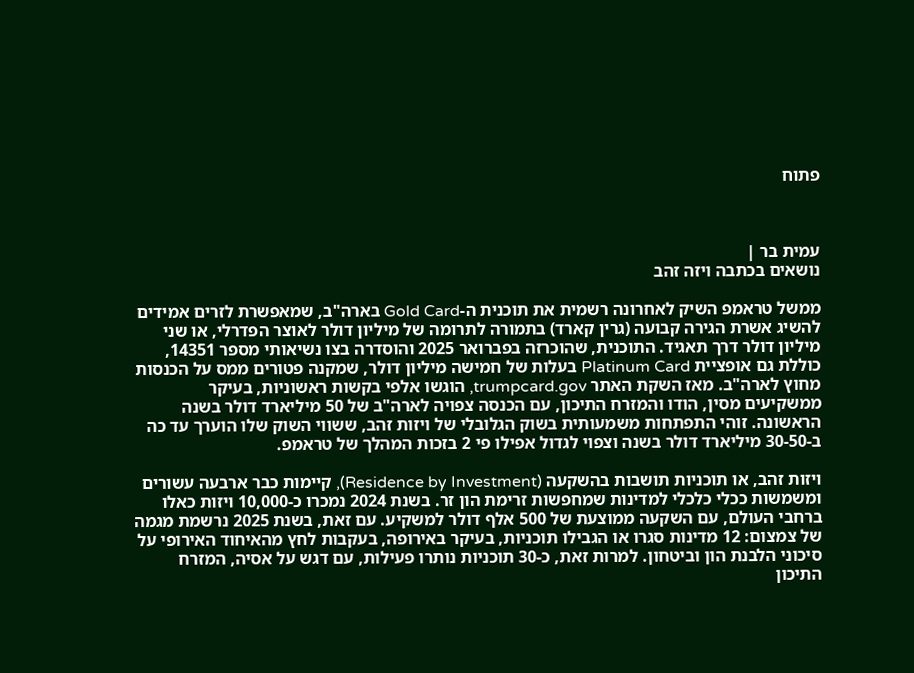פתוח



עמית בר |
נושאים בכתבה ויזה זהב

ממשל טראמפ השיק לאחרונה רשמית את תוכנית ה-Gold Card בארה"ב, שמאפשרת לזרים אמידים להשיג אשרת הגירה קבועה (גרין קארד) בתמורה לתרומה של מיליון דולר לאוצר הפדרלי, או שני מיליון דולר דרך תאגיד. התוכנית, שהוכרזה בפברואר 2025 והוסדרה בצו נשיאותי מספר 14351, כוללת גם אופציית Platinum Card בעלות של חמישה מיליון דולר, שמקנה פטורים ממס על הכנסות מחוץ לארה"ב. מאז השקת האתר trumpcard.gov, הוגשו אלפי בקשות ראשוניות, בעיקר ממשקיעים מסין, הודו והמזרח התיכון, עם הכנסה צפויה לארה"ב של 50 מיליארד דולר בשנה הראשונה. זוהי התפתחות משמעותית בשוק הגלובלי של ויזות זהב, ששווי השוק שלו הוערך עד כה ב-30-50 מיליארד דולר בשנה וצפוי לגדול אפילו פי 2 בזכות המהלך של טראמפ.

ויזות זהב, או תוכניות תושבות בהשקעה (Residence by Investment), קיימות כבר ארבעה עשורים ומשמשות ככלי כלכלי למדינות שמחפשות זרימת הון זר. בשנת 2024 נמכרו כ-10,000 ויזות כאלו ברחבי העולם, עם השקעה ממוצעת של 500 אלף דולר למשקיע. עם זאת, בשנת 2025 נרשמת מגמה של צמצום: 12 מדינות סגרו או הגבילו תוכניות, בעיקר באירופה, בעקבות לחץ מהאיחוד האירופי על סיכוני הלבנת הון וביטחון. למרות זאת, כ-30 תוכניות נותרו פעילות, עם דגש על אסיה, המזרח התיכון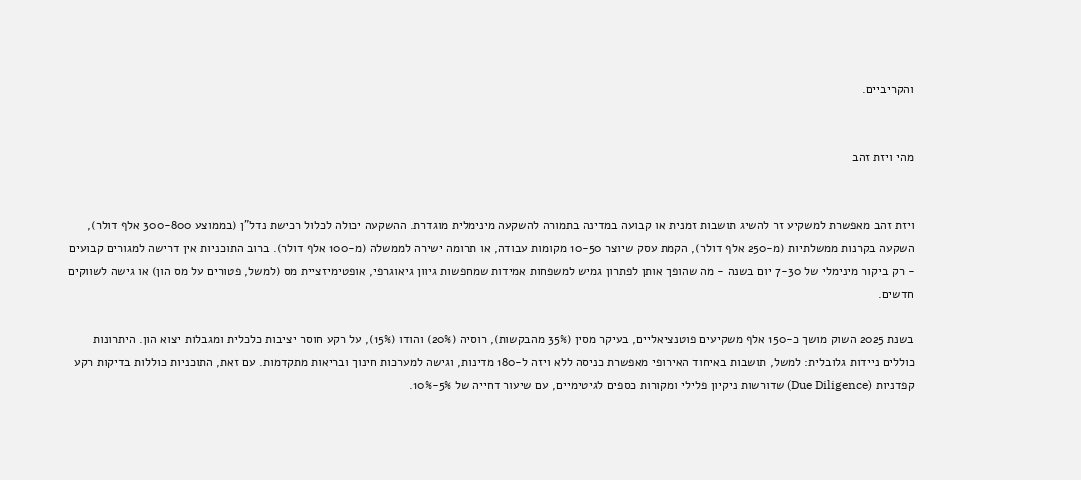והקריביים.


מהי ויזת זהב


ויזת זהב מאפשרת למשקיע זר להשיג תושבות זמנית או קבועה במדינה בתמורה להשקעה מינימלית מוגדרת. ההשקעה יכולה לכלול רכישת נדל"ן (בממוצע 300-800 אלף דולר), השקעה בקרנות ממשלתיות (מ-250 אלף דולר), הקמת עסק שיוצר 10-50 מקומות עבודה, או תרומה ישירה לממשלה (מ-100 אלף דולר). ברוב התוכניות אין דרישה למגורים קבועים - רק ביקור מינימלי של 7-30 יום בשנה - מה שהופך אותן לפתרון גמיש למשפחות אמידות שמחפשות גיוון גיאוגרפי, אופטימיזציית מס (למשל, פטורים על מס הון) או גישה לשווקים חדשים.

בשנת 2025 השוק מושך כ-150 אלף משקיעים פוטנציאליים, בעיקר מסין (35% מהבקשות), רוסיה (20%) והודו (15%), על רקע חוסר יציבות כלכלית ומגבלות יצוא הון. היתרונות כוללים ניידות גלובלית: למשל, תושבות באיחוד האירופי מאפשרת כניסה ללא ויזה ל-180 מדינות, וגישה למערכות חינוך ובריאות מתקדמות. עם זאת, התוכניות כוללות בדיקות רקע קפדניות (Due Diligence) שדורשות ניקיון פלילי ומקורות כספים לגיטימיים, עם שיעור דחייה של 5%-10%.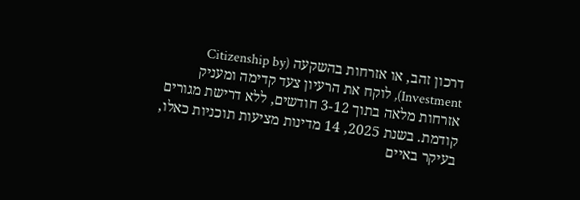דרכון זהב, או אזרחות בהשקעה (Citizenship by Investment), לוקח את הרעיון צעד קדימה ומעניק אזרחות מלאה בתוך 3-12 חודשים, ללא דרישת מגורים קודמת. בשנת 2025, 14 מדינות מציעות תוכניות כאלו, בעיקר באיים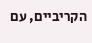הקריביים, עם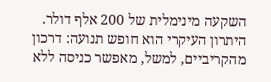השקעה מינימלית של 200 אלף דולר. היתרון העיקרי הוא חופש תנועה: דרכון מהקריביים, למשל, מאפשר כניסה ללא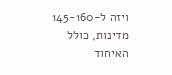ויזה ל-145-160 מדינות, כולל האיחוד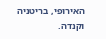האירופי, בריטניה וקנדה.